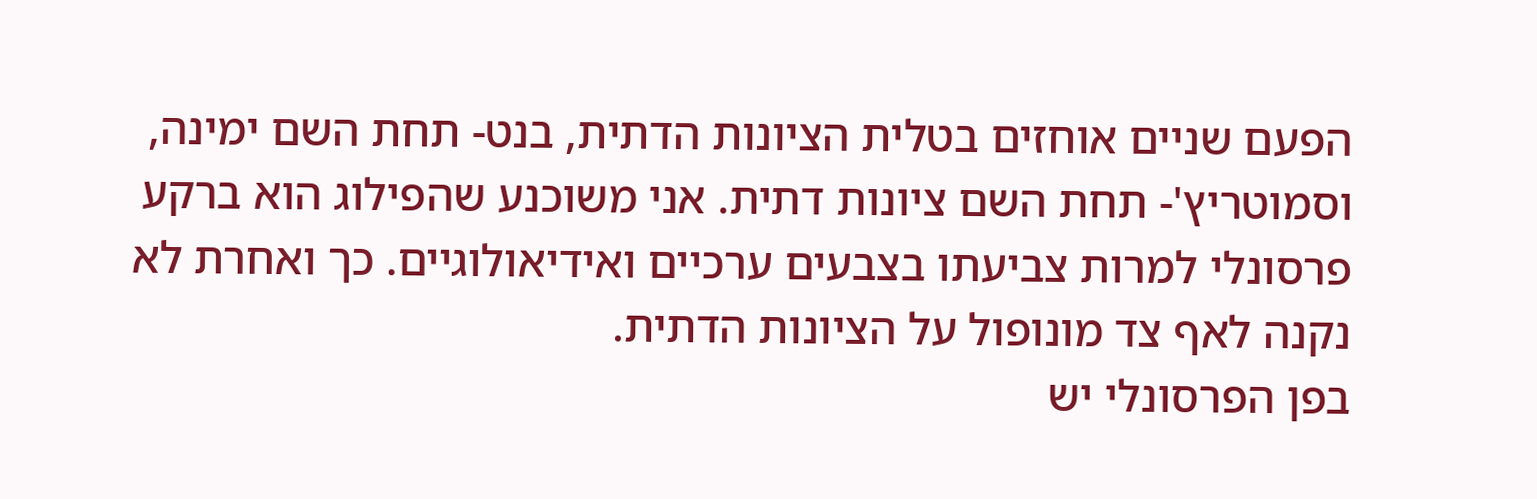הפעם שניים אוחזים בטלית הציונות הדתית, בנט- תחת השם ימינה, וסמוטריץ'- תחת השם ציונות דתית. אני משוכנע שהפילוג הוא ברקע פרסונלי למרות צביעתו בצבעים ערכיים ואידיאולוגיים. כך ואחרת לא נקנה לאף צד מונופול על הציונות הדתית.
בפן הפרסונלי יש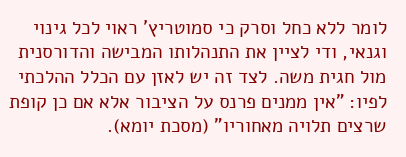לומר ללא כחל וסרק כי סמוטריץ' ראוי לכל גינוי וגנאי, ודי לציין את התנהלותו המבישה והדורסנית מול חגית משה. לצד זה יש לאזן עם הכלל ההלכתי לפיו: "אין ממנים פרנס על הציבור אלא אם כן קופת שרצים תלויה מאחוריו" (מסכת יומא).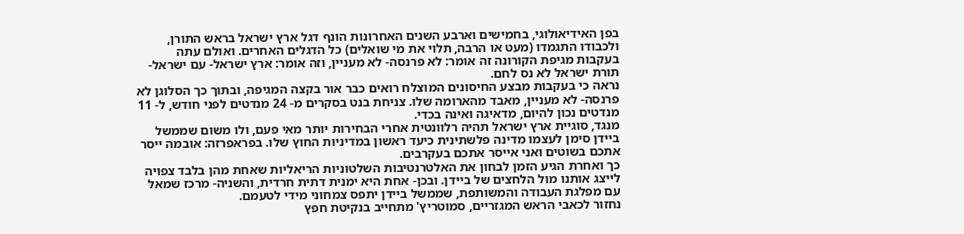בפן האידיאולוגי, בחמישים וארבע השנים האחרונות הונף דגל ארץ ישראל בראש התורן, ולכבודו התגמדו (מעט או הרבה, תלוי את מי שואלים) כל הדגלים האחרים. ואולם עתה בעקבות מגיפת הקורונה זה אומר: לא פרנסה- לא מעניין, וזה אומר: ארץ ישראל- עם ישראל- תורת ישראל לא נס לחם.
נראה כי בעקבות מבצע החיסונים המוצלח רואים כבר אור בקצה המגיפה, ובתוך כך הסלוגן לא פרנסה- לא מעניין, מאבד מהארומה שלו. צניחת בנט בסקרים מ- 24 מנדטים לפני חודש, ל- 11 מנדטים נכון להיום, מדאיגה ואינה בכדי.
מנגד, סוגיית ארץ ישראל תהיה רלוונטית אחרי הבחירות יותר מאי פעם, ולו משום שממשל ביידן סימן לעצמו מדינה פלשתינית כיעד ראשון במדיניות החוץ שלו. בפראפרזה: אובמה ייסר אתכם בשוטים ואני אייסר אתכם בעקרבים.
כך ואחרת הגיע הזמן לבחון את האלטרנטיבות השלטוניות הריאליות שאחת מהן בלבד צפויה לייצג אותנו מול הלחצים של ביידן. ובכן- אחת היא ימנית דתית חרדית, והשניה- מרכז שמאל עם מפלגת העבודה והמשותפת, שממשל ביידן יתפס צמחוני מידי לטעמם.
נחזור לכאבי הראש המגזריים, סמוטריץ' מתחייב בנקיטת חפץ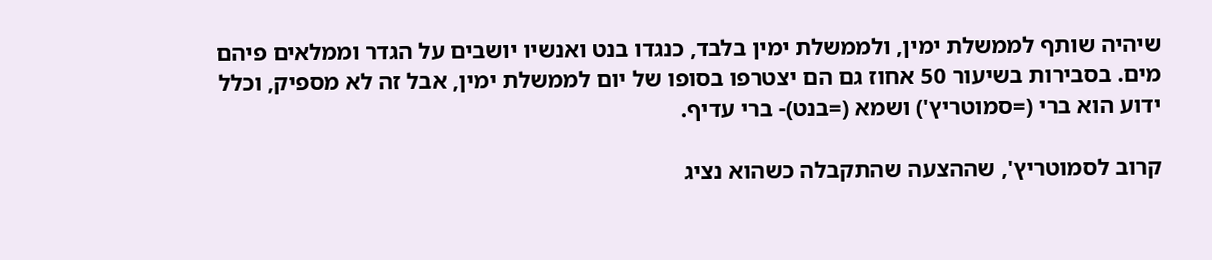שיהיה שותף לממשלת ימין, ולממשלת ימין בלבד, כנגדו בנט ואנשיו יושבים על הגדר וממלאים פיהם מים. בסבירות בשיעור 50 אחוז גם הם יצטרפו בסופו של יום לממשלת ימין, אבל זה לא מספיק, וכלל ידוע הוא ברי (=סמוטריץ') ושמא (=בנט)- ברי עדיף.

קרוב לסמוטריץ', שההצעה שהתקבלה כשהוא נציג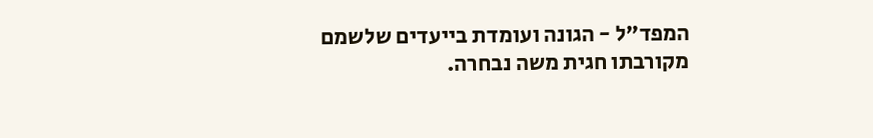המפד"ל - הגונה ועומדת בייעדים שלשמם מקורבתו חגית משה נבחרה.